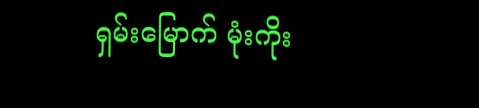ရှမ်းမြောက် မုံးကိုး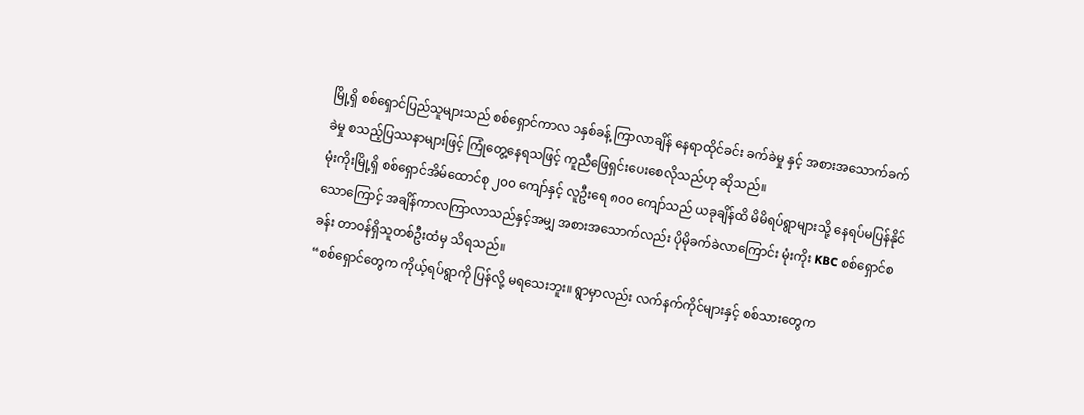မြို့ရှိ စစ်ရှောင်ပြည်သူများသည် စစ်ရှောင်ကာလ ၁နှစ်ခန့် ကြာလာချိန် နေရာထိုင်ခင်း ခက်ခဲမှု နှင့် အစားအသောက်ခက်ခဲမှု စသည့်ပြဿနာများဖြင့် ကြုံတွေ့နေရသဖြင့် ကူညီဖြေရှင်းပေးစေလိုသည်ဟု ဆိုသည်။
မုံးကိုးမြို့ရှိ စစ်ရှောင်အိမ်ထောင်စု ၂၀၀ ကျော်နှင့် လူဦးရေ ၈၀၀ ကျော်သည် ယခုချိန်ထိ မိမိရပ်ရွာများသို့ နေရပ်မပြန်နိုင်သောကြောင့် အချိန်ကာလကြာလာသည်နှင့်အမျှ အစားအသောက်လည်း ပိုမိုခက်ခဲလာကြောင်း မုံးကိုး KBC စစ်ရှောင်စခန်း တာဝန်ရှိသူတစ်ဦးထံမှ သိရသည်။
“စစ်ရှောင်တွေက ကိုယ့်ရပ်ရွာကို ပြန်လို့ မရသေးဘူး။ ရွာမှာလည်း လက်နက်ကိုင်များနှင့် စစ်သားတွေက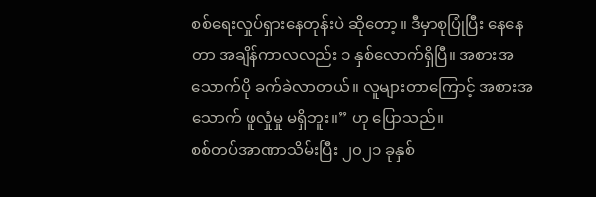စစ်ရေးလှုပ်ရှားနေတုန်းပဲ ဆိုတော့။ ဒီမှာစုပြုံပြီး နေနေတာ အချိန်ကာလလည်း ၁ နှစ်လောက်ရှိပြီ။ အစားအသောက်ပို ခက်ခဲလာတယ်။ လူများတာကြောင့် အစားအသောက် ဖူလှုံမှု မရှိဘူး။” ဟု ပြောသည်။
စစ်တပ်အာဏာသိမ်းပြီး ၂၀၂၁ ခုနှစ်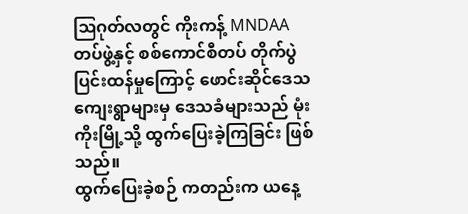ဩဂုတ်လတွင် ကိုးကန့် MNDAA တပ်ဖွဲ့နှင့် စစ်ကောင်စီတပ် တိုက်ပွဲပြင်းထန်မှုကြောင့် ဖောင်းဆိုင်ဒေသ ကျေးရွာများမှ ဒေသခံများသည် မုံးကိုးမြို့သို့ ထွက်ပြေးခဲ့ကြခြင်း ဖြစ်သည်။
ထွက်ပြေးခဲ့စဉ် ကတည်းက ယနေ့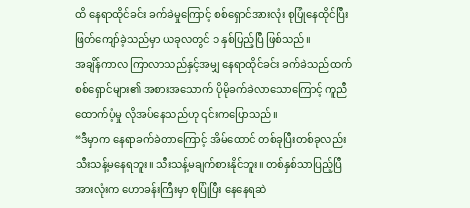ထိ နေရာထိုင်ခင်း ခက်ခဲမှုကြောင့် စစ်ရှောင်အားလုံး စုပြုံနေထိုင်ပြီး ဖြတ်ကျော်ခဲ့သည်မှာ ယခုလတွင် ၁ နှစ်ပြည့်ပြီ ဖြစ်သည်။
အချိန်ကာလ ကြာလာသည်နှင့်အမျှ နေရာထိုင်ခင်း ခက်ခဲသည်ထက် စစ်ရှောင်များ၏ အစားအသောက် ပိုမိုခက်ခဲလာသောကြောင့် ကူညီထောက်ပံ့မှု လိုအပ်နေသည်ဟု ၎င်းကပြောသည်။
“ဒီမှာက နေရာခက်ခဲတာကြောင့် အိမ်ထောင် တစ်ခုပြီးတစ်ခုလည်း သီးသန့်မနေရဘူး။ သီးသန့်မချက်စားနိုင်ဘူး။ တစ်နှစ်သာပြည့်ပြီ အားလုံးက ဟောခန်းကြီးမှာ စုပြုံပြီး နေနေရဆဲ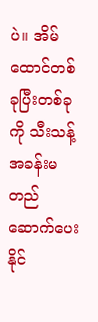ပဲ။ အိမ်ထောင်တစ်ခုပြီးတစ်ခုကို သီးသန့်အခန်းမတည်ဆောက်ပေးနိုင်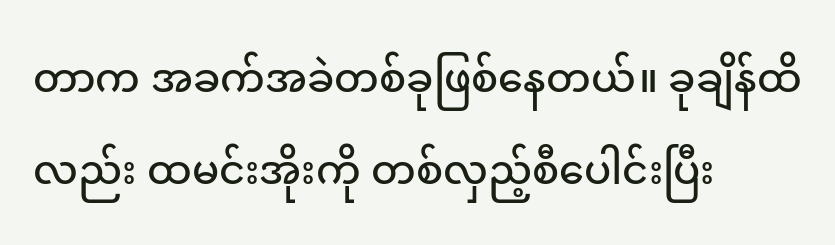တာက အခက်အခဲတစ်ခုဖြစ်နေတယ်။ ခုချိန်ထိလည်း ထမင်းအိုးကို တစ်လှည့်စီပေါင်းပြီး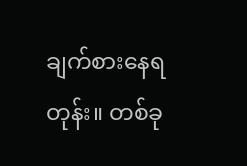ချက်စားနေရတုန်း။ တစ်ခု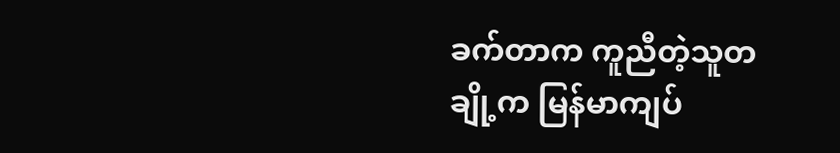ခက်တာက ကူညီတဲ့သူတချို့က မြန်မာကျပ်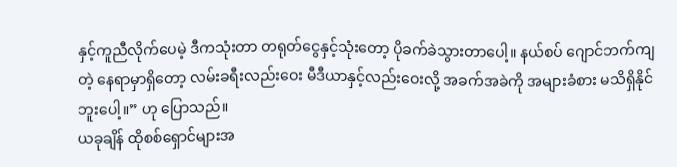နှင့်ကူညီလိုက်ပေမဲ့ ဒီကသုံးတာ တရုတ်ငွေနှင့်သုံးတော့ ပိုခက်ခဲသွားတာပေါ့။ နယ်စပ် ဂျောင်ဘက်ကျတဲ့ နေရာမှာရှိတော့ လမ်းခရီးလည်းဝေး မီဒီယာနှင့်လည်းဝေးလို့ အခက်အခဲကို အများခံစား မသိရှိနိုင်ဘူးပေါ့။” ဟု ပြောသည်။
ယခုချိန် ထိုစစ်ရှောင်များအ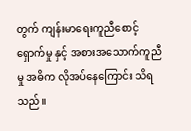တွက် ကျန်းမာရေးကူညီစောင့်ရှောက်မှု နှင့် အစားအသောက်ကူညီမှု အဓိက လိုအပ်နေကြောင်း သိရသည်။